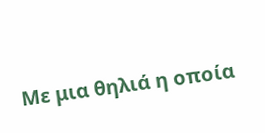Με μια θηλιά η οποία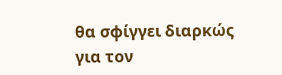θα σφίγγει διαρκώς για τον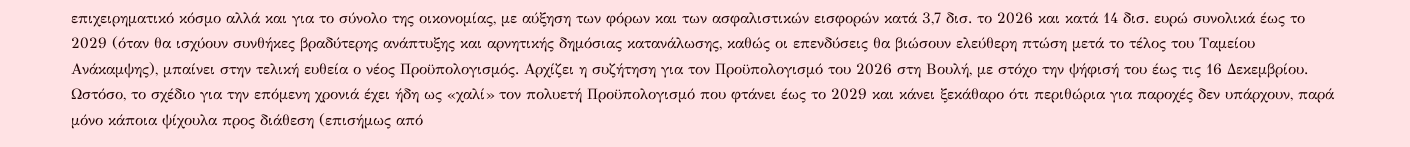επιχειρηματικό κόσμο αλλά και για το σύνολο της οικονομίας, με αύξηση των φόρων και των ασφαλιστικών εισφορών κατά 3,7 δισ. το 2026 και κατά 14 δισ. ευρώ συνολικά έως το 2029 (όταν θα ισχύουν συνθήκες βραδύτερης ανάπτυξης και αρνητικής δημόσιας κατανάλωσης, καθώς οι επενδύσεις θα βιώσουν ελεύθερη πτώση μετά το τέλος του Ταμείου Ανάκαμψης), μπαίνει στην τελική ευθεία ο νέος Προϋπολογισμός. Αρχίζει η συζήτηση για τον Προϋπολογισμό του 2026 στη Βουλή, με στόχο την ψήφισή του έως τις 16 Δεκεμβρίου. Ωστόσο, το σχέδιο για την επόμενη χρονιά έχει ήδη ως «χαλί» τον πολυετή Προϋπολογισμό που φτάνει έως το 2029 και κάνει ξεκάθαρο ότι περιθώρια για παροχές δεν υπάρχουν, παρά μόνο κάποια ψίχουλα προς διάθεση (επισήμως από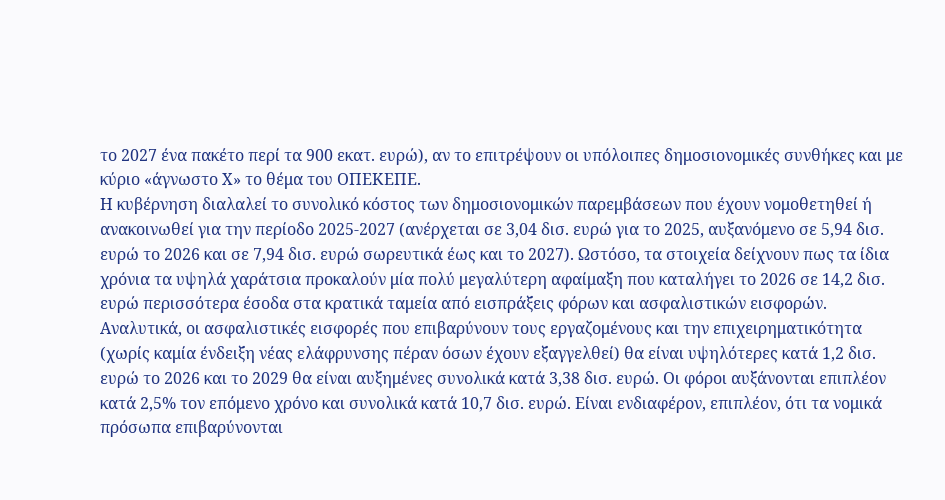το 2027 ένα πακέτο περί τα 900 εκατ. ευρώ), αν το επιτρέψουν οι υπόλοιπες δημοσιονομικές συνθήκες και με κύριο «άγνωστο Χ» το θέμα του ΟΠΕΚΕΠΕ.
Η κυβέρνηση διαλαλεί το συνολικό κόστος των δημοσιονομικών παρεμβάσεων που έχουν νομοθετηθεί ή ανακοινωθεί για την περίοδο 2025-2027 (ανέρχεται σε 3,04 δισ. ευρώ για το 2025, αυξανόμενο σε 5,94 δισ. ευρώ το 2026 και σε 7,94 δισ. ευρώ σωρευτικά έως και το 2027). Ωστόσο, τα στοιχεία δείχνουν πως τα ίδια χρόνια τα υψηλά χαράτσια προκαλούν μία πολύ μεγαλύτερη αφαίμαξη που καταλήγει το 2026 σε 14,2 δισ. ευρώ περισσότερα έσοδα στα κρατικά ταμεία από εισπράξεις φόρων και ασφαλιστικών εισφορών.
Αναλυτικά, οι ασφαλιστικές εισφορές που επιβαρύνουν τους εργαζομένους και την επιχειρηματικότητα (χωρίς καμία ένδειξη νέας ελάφρυνσης πέραν όσων έχουν εξαγγελθεί) θα είναι υψηλότερες κατά 1,2 δισ. ευρώ το 2026 και το 2029 θα είναι αυξημένες συνολικά κατά 3,38 δισ. ευρώ. Οι φόροι αυξάνονται επιπλέον κατά 2,5% τον επόμενο χρόνο και συνολικά κατά 10,7 δισ. ευρώ. Είναι ενδιαφέρον, επιπλέον, ότι τα νομικά πρόσωπα επιβαρύνονται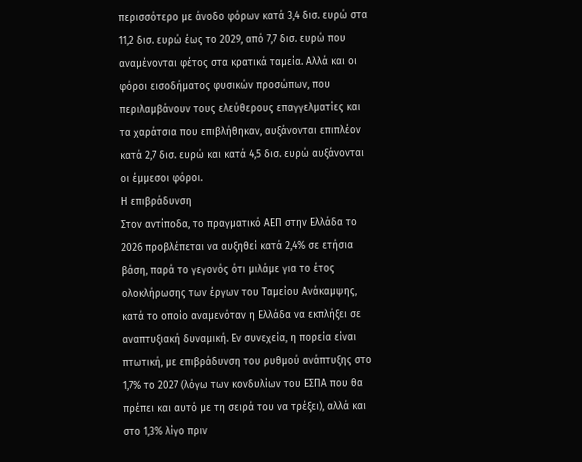περισσότερο με άνοδο φόρων κατά 3,4 δισ. ευρώ στα 11,2 δισ. ευρώ έως το 2029, από 7,7 δισ. ευρώ που αναμένονται φέτος στα κρατικά ταμεία. Αλλά και οι φόροι εισοδήματος φυσικών προσώπων, που περιλαμβάνουν τους ελεύθερους επαγγελματίες και τα χαράτσια που επιβλήθηκαν, αυξάνονται επιπλέον κατά 2,7 δισ. ευρώ και κατά 4,5 δισ. ευρώ αυξάνονται οι έμμεσοι φόροι.
Η επιβράδυνση
Στον αντίποδα, το πραγματικό ΑΕΠ στην Ελλάδα το 2026 προβλέπεται να αυξηθεί κατά 2,4% σε ετήσια βάση, παρά το γεγονός ότι μιλάμε για το έτος ολοκλήρωσης των έργων του Ταμείου Ανάκαμψης, κατά το οποίο αναμενόταν η Ελλάδα να εκπλήξει σε αναπτυξιακή δυναμική. Εν συνεχεία, η πορεία είναι πτωτική, με επιβράδυνση του ρυθμού ανάπτυξης στο 1,7% το 2027 (λόγω των κονδυλίων του ΕΣΠΑ που θα πρέπει και αυτό με τη σειρά του να τρέξει), αλλά και στο 1,3% λίγο πριν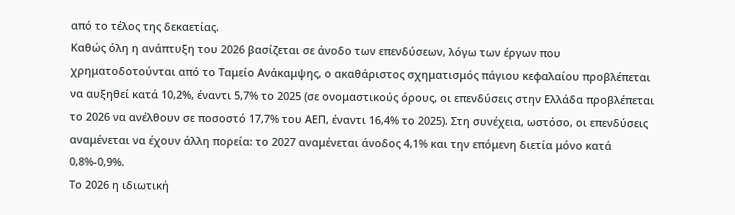από το τέλος της δεκαετίας.
Καθώς όλη η ανάπτυξη του 2026 βασίζεται σε άνοδο των επενδύσεων, λόγω των έργων που χρηματοδοτούνται από το Ταμείο Ανάκαμψης, ο ακαθάριστος σχηματισμός πάγιου κεφαλαίου προβλέπεται να αυξηθεί κατά 10,2%, έναντι 5,7% το 2025 (σε ονομαστικούς όρους, οι επενδύσεις στην Ελλάδα προβλέπεται το 2026 να ανέλθουν σε ποσοστό 17,7% του ΑΕΠ, έναντι 16,4% το 2025). Στη συνέχεια, ωστόσο, οι επενδύσεις αναμένεται να έχουν άλλη πορεία: το 2027 αναμένεται άνοδος 4,1% και την επόμενη διετία μόνο κατά 0,8%-0,9%.
Το 2026 η ιδιωτική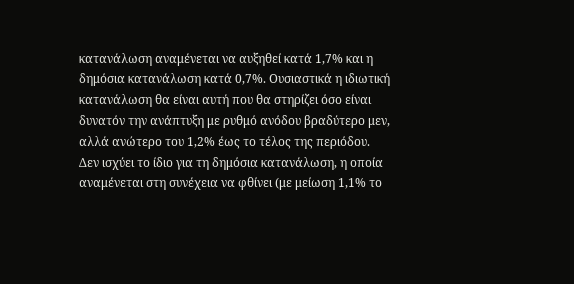κατανάλωση αναμένεται να αυξηθεί κατά 1,7% και η δημόσια κατανάλωση κατά 0,7%. Ουσιαστικά η ιδιωτική κατανάλωση θα είναι αυτή που θα στηρίζει όσο είναι δυνατόν την ανάπτυξη με ρυθμό ανόδου βραδύτερο μεν, αλλά ανώτερο του 1,2% έως το τέλος της περιόδου.
Δεν ισχύει το ίδιο για τη δημόσια κατανάλωση, η οποία αναμένεται στη συνέχεια να φθίνει (με μείωση 1,1% το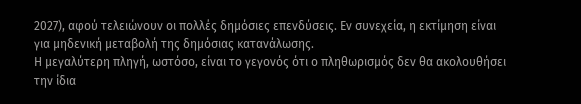2027), αφού τελειώνουν οι πολλές δημόσιες επενδύσεις. Εν συνεχεία, η εκτίμηση είναι για μηδενική μεταβολή της δημόσιας κατανάλωσης.
Η μεγαλύτερη πληγή, ωστόσο, είναι το γεγονός ότι ο πληθωρισμός δεν θα ακολουθήσει την ίδια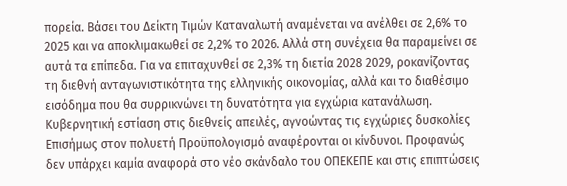πορεία. Βάσει του Δείκτη Τιμών Καταναλωτή αναμένεται να ανέλθει σε 2,6% το 2025 και να αποκλιμακωθεί σε 2,2% το 2026. Αλλά στη συνέχεια θα παραμείνει σε αυτά τα επίπεδα. Για να επιταχυνθεί σε 2,3% τη διετία 2028 2029, ροκανίζοντας τη διεθνή ανταγωνιστικότητα της ελληνικής οικονομίας, αλλά και το διαθέσιμο εισόδημα που θα συρρικνώνει τη δυνατότητα για εγχώρια κατανάλωση.
Κυβερνητική εστίαση στις διεθνείς απειλές, αγνοώντας τις εγχώριες δυσκολίες
Επισήμως στον πολυετή Προϋπολογισμό αναφέρονται οι κίνδυνοι. Προφανώς δεν υπάρχει καμία αναφορά στο νέο σκάνδαλο του ΟΠΕΚΕΠΕ και στις επιπτώσεις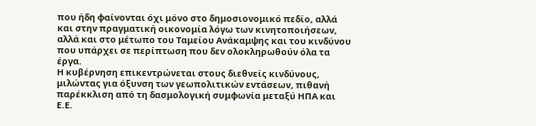που ήδη φαίνονται όχι μόνο στο δημοσιονομικό πεδίο, αλλά και στην πραγματική οικονομία λόγω των κινητοποιήσεων, αλλά και στο μέτωπο του Ταμείου Ανάκαμψης και του κινδύνου που υπάρχει σε περίπτωση που δεν ολοκληρωθούν όλα τα έργα.
Η κυβέρνηση επικεντρώνεται στους διεθνείς κινδύνους, μιλώντας για όξυνση των γεωπολιτικών εντάσεων, πιθανή παρέκκλιση από τη δασμολογική συμφωνία μεταξύ ΗΠΑ και Ε.Ε.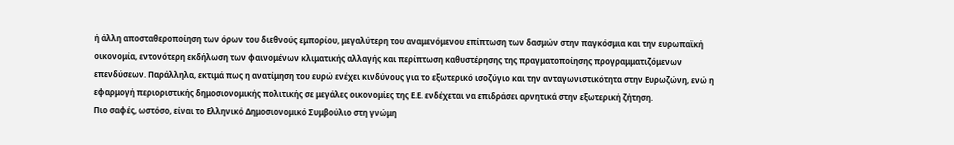ή άλλη αποσταθεροποίηση των όρων του διεθνούς εμπορίου, μεγαλύτερη του αναμενόμενου επίπτωση των δασμών στην παγκόσμια και την ευρωπαϊκή οικονομία, εντονότερη εκδήλωση των φαινομένων κλιματικής αλλαγής και περίπτωση καθυστέρησης της πραγματοποίησης προγραμματιζόμενων επενδύσεων. Παράλληλα, εκτιμά πως η ανατίμηση του ευρώ ενέχει κινδύνους για το εξωτερικό ισοζύγιο και την ανταγωνιστικότητα στην Ευρωζώνη, ενώ η εφαρμογή περιοριστικής δημοσιονομικής πολιτικής σε μεγάλες οικονομίες της Ε.Ε. ενδέχεται να επιδράσει αρνητικά στην εξωτερική ζήτηση.
Πιο σαφές, ωστόσο, είναι το Ελληνικό Δημοσιονομικό Συμβούλιο στη γνώμη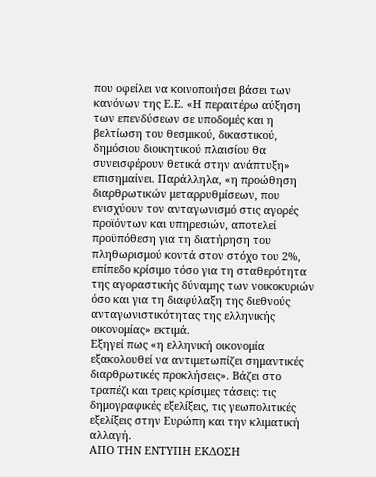που οφείλει να κοινοποιήσει βάσει των κανόνων της Ε.Ε. «Η περαιτέρω αύξηση των επενδύσεων σε υποδομές και η βελτίωση του θεσμικού, δικαστικού, δημόσιου διοικητικού πλαισίου θα συνεισφέρουν θετικά στην ανάπτυξη» επισημαίνει. Παράλληλα, «η προώθηση διαρθρωτικών μεταρρυθμίσεων, που ενισχύουν τον ανταγωνισμό στις αγορές προϊόντων και υπηρεσιών, αποτελεί προϋπόθεση για τη διατήρηση του πληθωρισμού κοντά στον στόχο του 2%, επίπεδο κρίσιμο τόσο για τη σταθερότητα της αγοραστικής δύναμης των νοικοκυριών όσο και για τη διαφύλαξη της διεθνούς ανταγωνιστικότητας της ελληνικής οικονομίας» εκτιμά.
Εξηγεί πως «η ελληνική οικονομία εξακολουθεί να αντιμετωπίζει σημαντικές διαρθρωτικές προκλήσεις». Βάζει στο τραπέζι και τρεις κρίσιμες τάσεις: τις δημογραφικές εξελίξεις, τις γεωπολιτικές εξελίξεις στην Ευρώπη και την κλιματική αλλαγή.
ΑΠΟ ΤΗΝ ΕΝΤΥΠΗ ΕΚΔΟΣΗ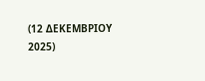(12 ΔΕΚΕΜΒΡΙΟΥ 2025)